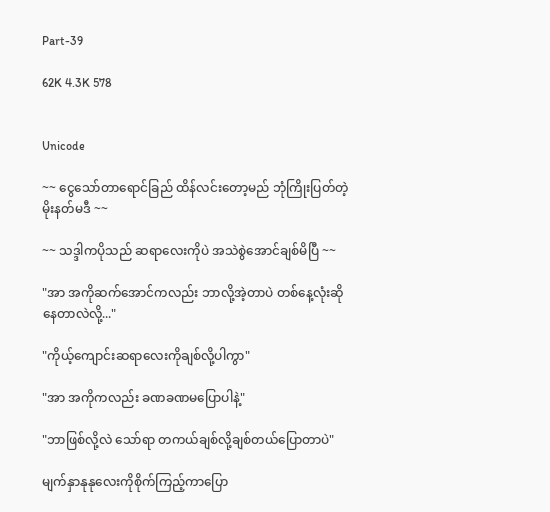Part-39

62K 4.3K 578


Unicode

~~ ငွေသော်တာရောင်ခြည် ထိန်လင်းတော့မည် ဘုံကြိုးပြတ်တဲ့ မိုးနတ်မဒီ ~~

~~ သဒ္ဒါကပိုသည် ဆရာလေးကိုပဲ အသဲစွဲအောင်ချစ်မိပြီ ~~

"အာ အကိုဆက်အောင်ကလည်း ဘာလို့အဲ့တာပဲ တစ်နေ့လုံးဆိုနေတာလဲလို့..."

"ကိုယ့်ကျောင်းဆရာလေးကိုချစ်လို့ပါကွာ"

"အာ အကိုကလည်း ခဏခဏမပြောပါနဲ့"

"ဘာဖြစ်လို့လဲ သော်ရာ တကယ်ချစ်လို့ချစ်တယ်ပြောတာပဲ"

မျက်နှာနုနုလေးကိုစိုက်ကြည့်ကာပြော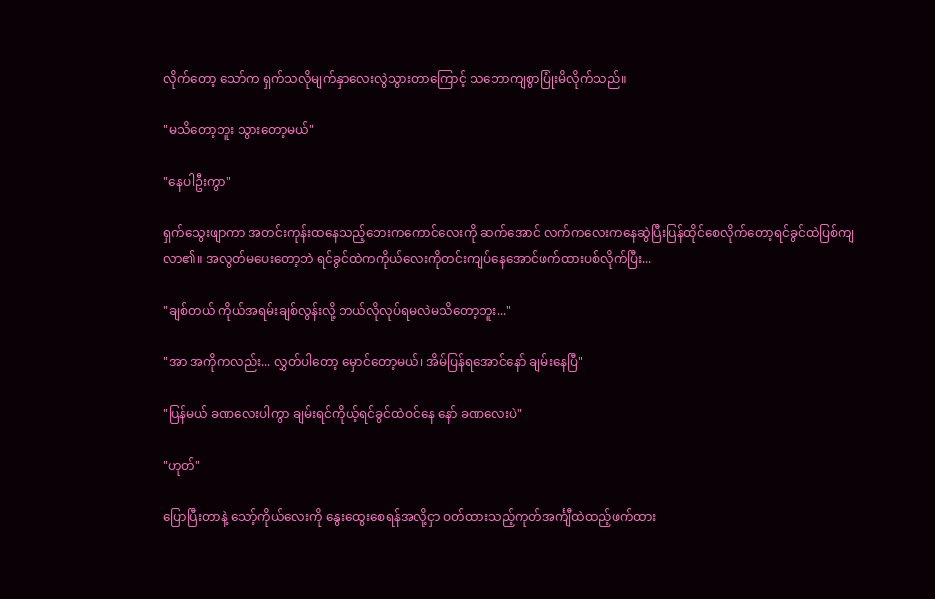လိုက်တော့ သော်က ရှက်သလိုမျက်နှာလေးလွဲသွားတာကြောင့် သဘောကျစွာပြုံးမိလိုက်သည်။

"မသိတော့ဘူး သွားတော့မယ်"

"နေပါဦးကွာ"

ရှက်သွေးဖျာကာ အတင်းကုန်းထနေသည့်ဘေးကကောင်လေးကို ဆက်အောင် လက်ကလေးကနေဆွဲပြီးပြန်ထိုင်စေလိုက်တော့ရင်ခွင်ထဲပြစ်ကျလာ၏။ အလွတ်မပေးတော့ဘဲ ရင်ခွင်ထဲကကိုယ်လေးကိုတင်းကျပ်နေအောင်ဖက်ထားပစ်လိုက်ပြီး...

"ချစ်တယ် ကိုယ်အရမ်းချစ်လွန်းလို့ ဘယ်လိုလုပ်ရမလဲမသိတော့ဘူး..."

"အာ အကိုကလည်း... လွှတ်ပါတော့ မှောင်တော့မယ်၊ အိမ်ပြန်ရအောင်နော် ချမ်းနေပြီ"

"ပြန်မယ် ခဏလေးပါကွာ ချမ်းရင်ကိုယ့်ရင်ခွင်ထဲဝင်နေ နော် ခဏလေးပဲ"

"ဟုတ်"

ပြောပြီးတာနဲ့ သော့်ကိုယ်လေးကို နွေးထွေးစေရန်အလို့ငှာ ဝတ်ထားသည့်ကုတ်အင်္ကျီထဲထည့်ဖက်ထား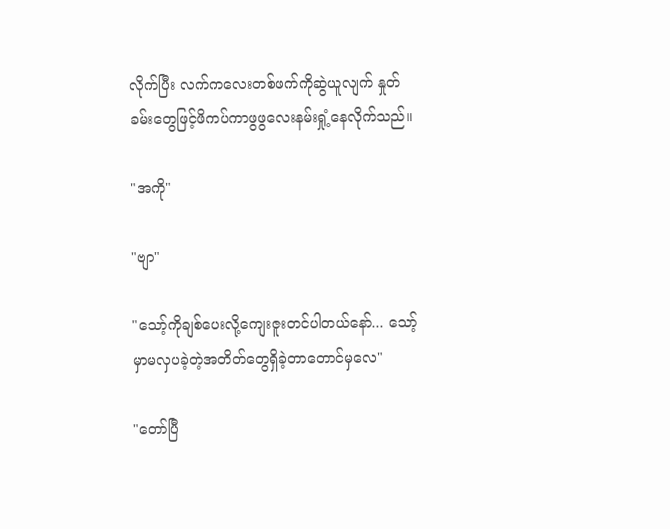လိုက်ပြီး လက်ကလေးတစ်ဖက်ကိုဆွဲယူလျက် နှုတ်ခမ်းတွေဖြင့်ဖိကပ်ကာဖွဖွလေးနမ်းရှုံ့နေလိုက်သည်။

"အကို"

"ဗျာ"

"သော့်ကိုချစ်ပေးလို့ကျေးဇူးတင်ပါတယ်နော်... သော့်မှာမလှပခဲ့တဲ့အတိတ်တွေရှိခဲ့တာတောင်မှလေ"

"တော်ပြီ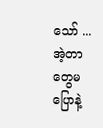သော် ...အဲ့တာတွေမပြောနဲ့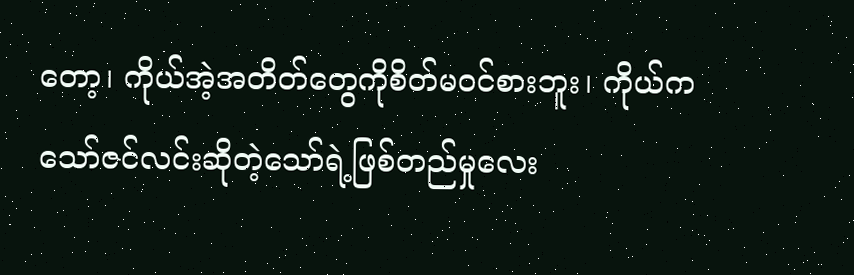တော့၊ ကိုယ်အဲ့အတိတ်တွေကိုစိတ်မဝင်စားဘူး၊ ကိုယ်က သော်ဇင်လင်းဆိုတဲ့သော်ရဲ့ဖြစ်တည်မှုလေး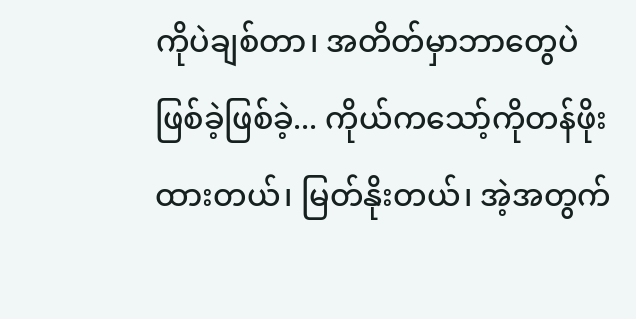ကိုပဲချစ်တာ၊ အတိတ်မှာဘာတွေပဲဖြစ်ခဲ့ဖြစ်ခဲ့... ကိုယ်ကသော့်ကိုတန်ဖိုးထားတယ်၊ မြတ်နိုးတယ်၊ အဲ့အတွက်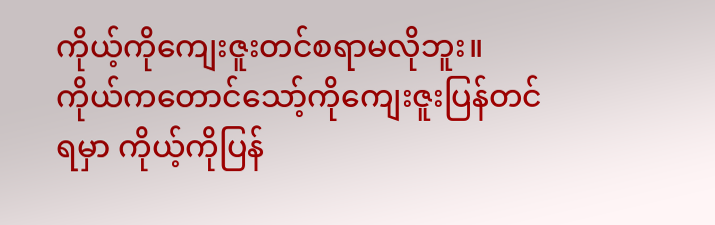ကိုယ့်ကိုကျေးဇူးတင်စရာမလိုဘူး။ ကိုယ်ကတောင်သော့်ကိုကျေးဇူးပြန်တင်ရမှာ ကိုယ့်ကိုပြန်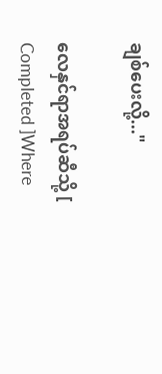ချစ်ပေးလို့..."

လေနှင်ရာအရပ်ဆီသို့ [ Completed ]Where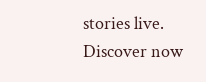stories live. Discover now